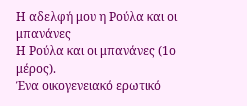Η αδελφή μου η Ρούλα και οι μπανάνες
Η Ρούλα και οι μπανάνες (1ο μέρος).
Ένα οικογενειακό ερωτικό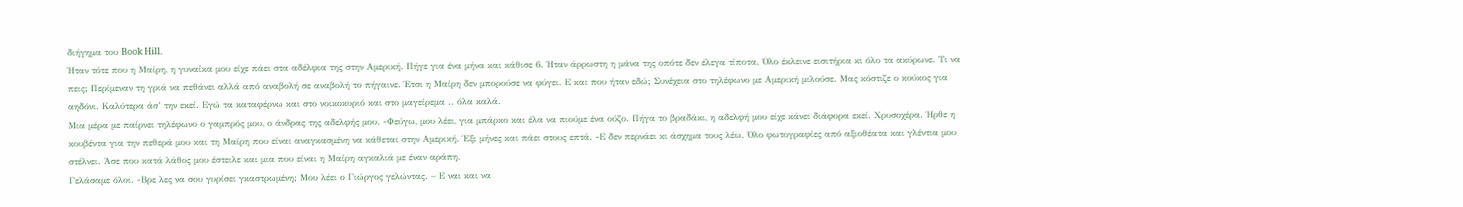διήγημα του Book Hill.
Ήταν τότε που η Μαίρη, η γυναίκα μου είχε πάει στα αδέλφια της στην Αμερική. Πήγε για ένα μήνα και κάθισε 6. Ήταν άρρωστη η μάνα της οπότε δεν έλεγα τίποτα. Όλο έκλεινε εισιτήρια κι όλο τα ακύρωνε. Τι να πεις; Περίμεναν τη γριά να πεθάνει αλλά από αναβολή σε αναβολή το πήγαινε. Έτσι η Μαίρη δεν μπορούσε να φύγει. Ε και που ήταν εδώ; Συνέχεια στο τηλέφωνο με Αμερική μιλούσε. Μας κόστιζε ο κούκος για αηδόνι. Καλύτερα άσ’ την εκεί. Εγώ τα καταφέρνω και στο νοικοκυριό και στο μαγείρεμα .. όλα καλά.
Μια μέρα με παίρνει τηλέφωνο ο γαμπρός μου, ο άνδρας της αδελφής μου. -Φεύγω, μου λέει, για μπάρκο και έλα να πιούμε ένα ούζο. Πήγα το βραδάκι, η αδελφή μου είχε κάνει διάφορα εκεί. Χρυσοχέρα. Ήρθε η κουβέντα για την πεθερά μου και τη Μαίρη που είναι αναγκασμένη να κάθεται στην Αμερική. Έξι μήνες και πάει στους επτά. -Ε δεν περνάει κι άσχημα τους λέω. Όλο φωτογραφίες από αξιοθέατα και γλέντια μου στέλνει. Άσε που κατά λάθος μου έστειλε και μια που είναι η Μαίρη αγκαλιά με έναν αράπη.
Γελάσαμε όλοι. -Βρε λες να σου γυρίσει γκαστρωμένη; Μου λέει ο Γιώργος γελώντας. – Ε ναι και να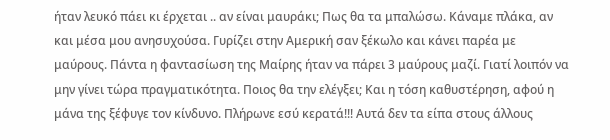ήταν λευκό πάει κι έρχεται .. αν είναι μαυράκι; Πως θα τα μπαλώσω. Κάναμε πλάκα, αν και μέσα μου ανησυχούσα. Γυρίζει στην Αμερική σαν ξέκωλο και κάνει παρέα με μαύρους. Πάντα η φαντασίωση της Μαίρης ήταν να πάρει 3 μαύρους μαζί. Γιατί λοιπόν να μην γίνει τώρα πραγματικότητα. Ποιος θα την ελέγξει; Και η τόση καθυστέρηση, αφού η μάνα της ξέφυγε τον κίνδυνο. Πλήρωνε εσύ κερατά!!! Αυτά δεν τα είπα στους άλλους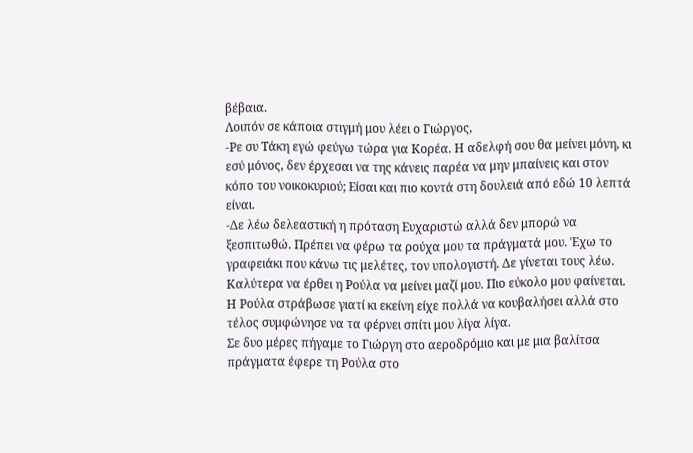βέβαια.
Λοιπόν σε κάποια στιγμή μου λέει ο Γιώργος,
-Ρε συ Τάκη εγώ φεύγω τώρα για Κορέα. Η αδελφή σου θα μείνει μόνη, κι εσύ μόνος, δεν έρχεσαι να της κάνεις παρέα να μην μπαίνεις και στον κόπο του νοικοκυριού; Είσαι και πιο κοντά στη δουλειά από εδώ 10 λεπτά είναι.
-Δε λέω δελεαστική η πρόταση Ευχαριστώ αλλά δεν μπορώ να ξεσπιτωθώ. Πρέπει να φέρω τα ρούχα μου τα πράγματά μου. Έχω το γραφειάκι που κάνω τις μελέτες, τον υπολογιστή. Δε γίνεται τους λέω. Καλύτερα να έρθει η Ρούλα να μείνει μαζί μου. Πιο εύκολο μου φαίνεται. Η Ρούλα στράβωσε γιατί κι εκείνη είχε πολλά να κουβαλήσει αλλά στο τέλος συμφώνησε να τα φέρνει σπίτι μου λίγα λίγα.
Σε δυο μέρες πήγαμε το Γιώργη στο αεροδρόμιο και με μια βαλίτσα πράγματα έφερε τη Ρούλα στο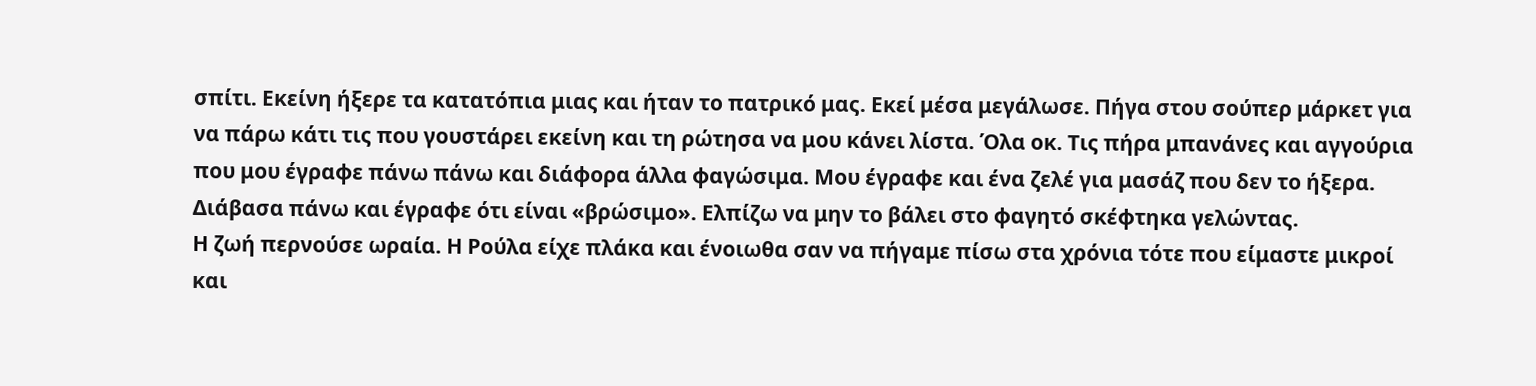σπίτι. Εκείνη ήξερε τα κατατόπια μιας και ήταν το πατρικό μας. Εκεί μέσα μεγάλωσε. Πήγα στου σούπερ μάρκετ για να πάρω κάτι τις που γουστάρει εκείνη και τη ρώτησα να μου κάνει λίστα. Όλα οκ. Τις πήρα μπανάνες και αγγούρια που μου έγραφε πάνω πάνω και διάφορα άλλα φαγώσιμα. Μου έγραφε και ένα ζελέ για μασάζ που δεν το ήξερα. Διάβασα πάνω και έγραφε ότι είναι «βρώσιμο». Ελπίζω να μην το βάλει στο φαγητό σκέφτηκα γελώντας.
Η ζωή περνούσε ωραία. Η Ρούλα είχε πλάκα και ένοιωθα σαν να πήγαμε πίσω στα χρόνια τότε που είμαστε μικροί και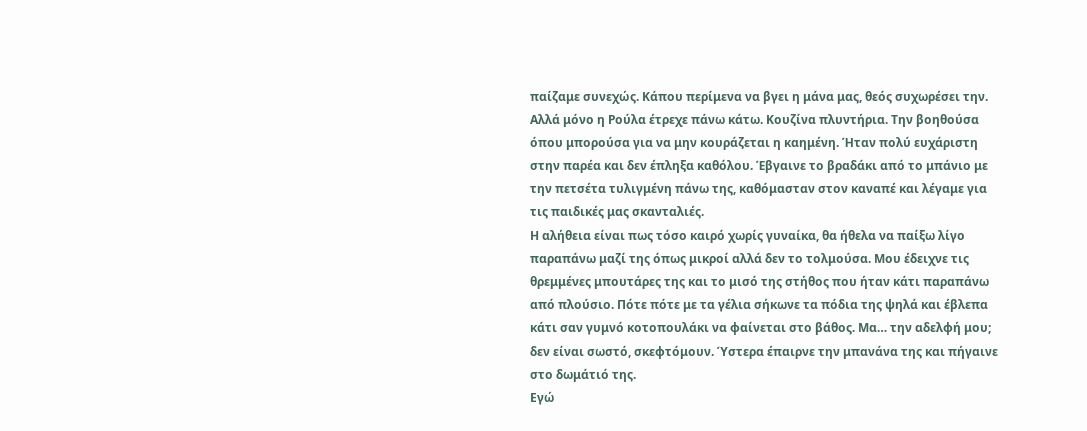παίζαμε συνεχώς. Κάπου περίμενα να βγει η μάνα μας, θεός συχωρέσει την. Αλλά μόνο η Ρούλα έτρεχε πάνω κάτω. Κουζίνα πλυντήρια. Την βοηθούσα όπου μπορούσα για να μην κουράζεται η καημένη. Ήταν πολύ ευχάριστη στην παρέα και δεν έπληξα καθόλου. Έβγαινε το βραδάκι από το μπάνιο με την πετσέτα τυλιγμένη πάνω της, καθόμασταν στον καναπέ και λέγαμε για τις παιδικές μας σκανταλιές.
Η αλήθεια είναι πως τόσο καιρό χωρίς γυναίκα, θα ήθελα να παίξω λίγο παραπάνω μαζί της όπως μικροί αλλά δεν το τολμούσα. Μου έδειχνε τις θρεμμένες μπουτάρες της και το μισό της στήθος που ήταν κάτι παραπάνω από πλούσιο. Πότε πότε με τα γέλια σήκωνε τα πόδια της ψηλά και έβλεπα κάτι σαν γυμνό κοτοπουλάκι να φαίνεται στο βάθος. Μα… την αδελφή μου; δεν είναι σωστό, σκεφτόμουν. Ύστερα έπαιρνε την μπανάνα της και πήγαινε στο δωμάτιό της.
Εγώ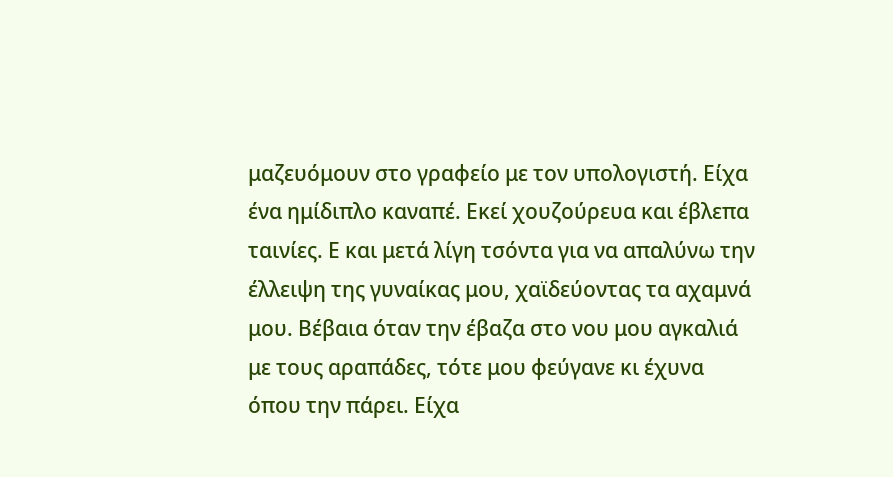μαζευόμουν στο γραφείο με τον υπολογιστή. Είχα ένα ημίδιπλο καναπέ. Εκεί χουζούρευα και έβλεπα ταινίες. Ε και μετά λίγη τσόντα για να απαλύνω την έλλειψη της γυναίκας μου, χαϊδεύοντας τα αχαμνά μου. Βέβαια όταν την έβαζα στο νου μου αγκαλιά με τους αραπάδες, τότε μου φεύγανε κι έχυνα όπου την πάρει. Είχα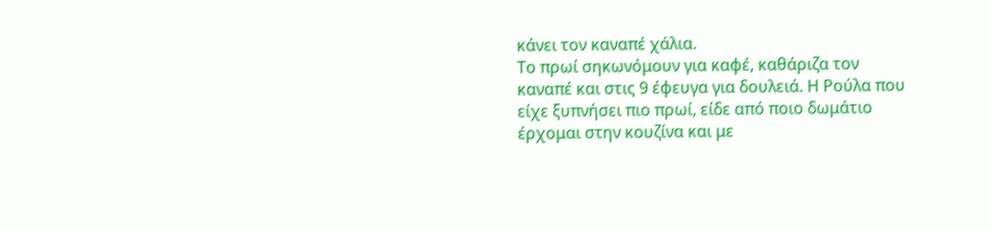κάνει τον καναπέ χάλια.
Το πρωί σηκωνόμουν για καφέ, καθάριζα τον καναπέ και στις 9 έφευγα για δουλειά. Η Ρούλα που είχε ξυπνήσει πιο πρωί, είδε από ποιο δωμάτιο έρχομαι στην κουζίνα και με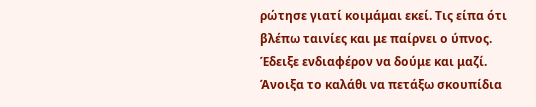ρώτησε γιατί κοιμάμαι εκεί. Τις είπα ότι βλέπω ταινίες και με παίρνει ο ύπνος. Έδειξε ενδιαφέρον να δούμε και μαζί. Άνοιξα το καλάθι να πετάξω σκουπίδια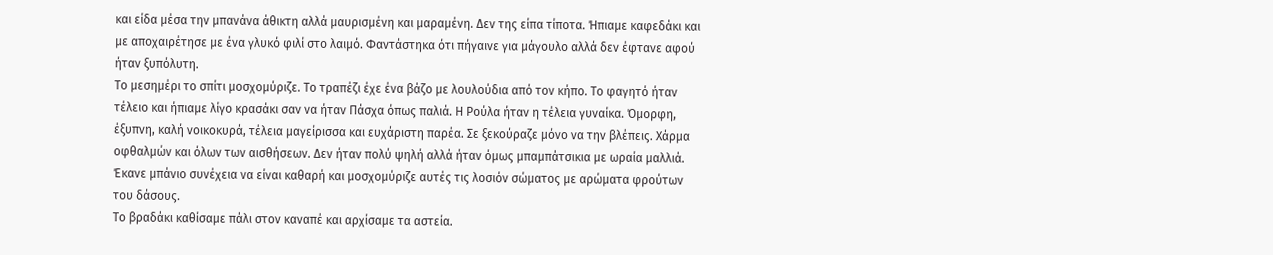και είδα μέσα την μπανάνα άθικτη αλλά μαυρισμένη και μαραμένη. Δεν της είπα τίποτα. Ήπιαμε καφεδάκι και με αποχαιρέτησε με ένα γλυκό φιλί στο λαιμό. Φαντάστηκα ότι πήγαινε για μάγουλο αλλά δεν έφτανε αφού ήταν ξυπόλυτη.
Το μεσημέρι το σπίτι μοσχομύριζε. Το τραπέζι έχε ένα βάζο με λουλούδια από τον κήπο. Το φαγητό ήταν τέλειο και ήπιαμε λίγο κρασάκι σαν να ήταν Πάσχα όπως παλιά. Η Ρούλα ήταν η τέλεια γυναίκα. Όμορφη, έξυπνη, καλή νοικοκυρά, τέλεια μαγείρισσα και ευχάριστη παρέα. Σε ξεκούραζε μόνο να την βλέπεις. Χάρμα οφθαλμών και όλων των αισθήσεων. Δεν ήταν πολύ ψηλή αλλά ήταν όμως μπαμπάτσικια με ωραία μαλλιά. Έκανε μπάνιο συνέχεια να είναι καθαρή και μοσχομύριζε αυτές τις λοσιόν σώματος με αρώματα φρούτων του δάσους.
Το βραδάκι καθίσαμε πάλι στον καναπέ και αρχίσαμε τα αστεία.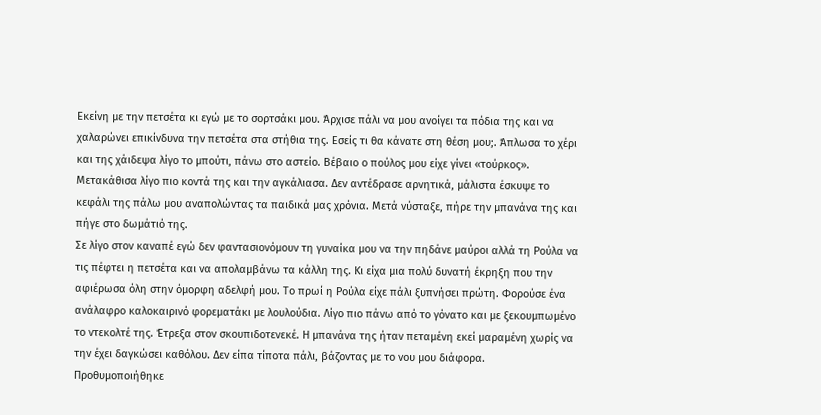Εκείνη με την πετσέτα κι εγώ με το σορτσάκι μου. Άρχισε πάλι να μου ανοίγει τα πόδια της και να χαλαρώνει επικίνδυνα την πετσέτα στα στήθια της. Εσείς τι θα κάνατε στη θέση μου;. Άπλωσα το χέρι και της χάιδεψα λίγο το μπούτι, πάνω στο αστείο. Βέβαιο ο πούλος μου είχε γίνει «τούρκος». Μετακάθισα λίγο πιο κοντά της και την αγκάλιασα. Δεν αντέδρασε αρνητικά, μάλιστα έσκυψε το κεφάλι της πάλω μου αναπολώντας τα παιδικά μας χρόνια. Μετά νύσταξε, πήρε την μπανάνα της και πήγε στο δωμάτιό της.
Σε λίγο στον καναπέ εγώ δεν φαντασιονόμουν τη γυναίκα μου να την πηδάνε μαύροι αλλά τη Ρούλα να τις πέφτει η πετσέτα και να απολαμβάνω τα κάλλη της. Κι είχα μια πολύ δυνατή έκρηξη που την αφιέρωσα όλη στην όμορφη αδελφή μου. Το πρωί η Ρούλα είχε πάλι ξυπνήσει πρώτη. Φορούσε ένα ανάλαφρο καλοκαιρινό φορεματάκι με λουλούδια. Λίγο πιο πάνω από το γόνατο και με ξεκουμπωμένο το ντεκολτέ της. Έτρεξα στον σκουπιδοτενεκέ. Η μπανάνα της ήταν πεταμένη εκεί μαραμένη χωρίς να την έχει δαγκώσει καθόλου. Δεν είπα τίποτα πάλι, βάζοντας με το νου μου διάφορα.
Προθυμοποιήθηκε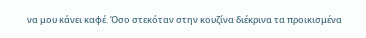να μου κάνει καφέ. Όσο στεκόταν στην κουζίνα διέκρινα τα προικισμένα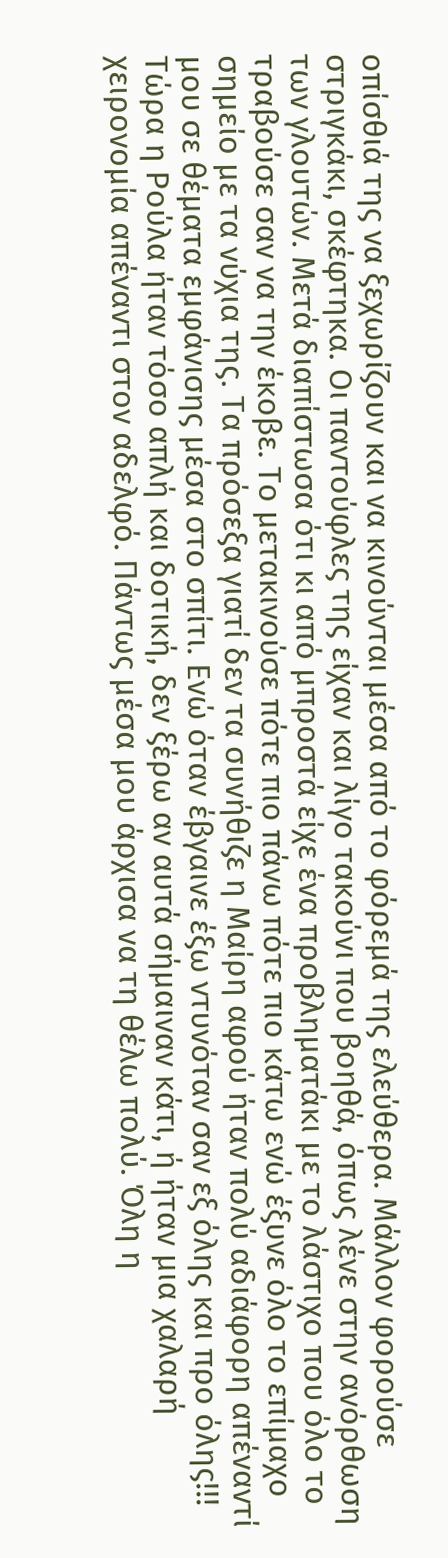οπίσθιά της να ξεχωρίζουν και να κινούνται μέσα από το φόρεμά της ελεύθερα. Μάλλον φορούσε στριγκάκι, σκέφτηκα. Οι παντούφλες της είχαν και λίγο τακούνι που βοηθά, όπως λένε στην ανόρθωση των γλουτών. Μετά διαπίστωσα ότι κι από μπροστά είχε ένα προβληματάκι με το λάστιχο που όλο το τραβούσε σαν να την έκοβε. Το μετακινούσε πότε πιο πάνω πότε πιο κάτω ενώ έξυνε όλο το επίμαχο σημείο με τα νύχια της. Τα πρόσεξα γιατί δεν τα συνήθιζε η Μαίρη αφού ήταν πολύ αδιάφορη απέναντί μου σε θέματα εμφάνισης μέσα στο σπίτι. Ενώ όταν έβγαινε έξω ντυνόταν σαν εξ όλης και προ όλης!!!
Τώρα η Ρούλα ήταν τόσο απλή και δοτική, δεν ξέρω αν αυτά σήμαιναν κάτι, ή ήταν μια χαλαρή χειρονομία απέναντι στον αδελφό. Πάντως μέσα μου άρχισα να τη θέλω πολύ. Όλη η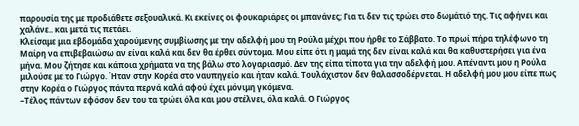παρουσία της με προδιάθετε σεξουαλικά. Κι εκείνες οι φουκαριάρες οι μπανάνες; Για τι δεν τις τρώει στο δωμάτιό της. Τις αφήνει και χαλάνε.. και μετά τις πετάει.
Κλείσαμε μια εβδομάδα χαρούμενης συμβίωσης με την αδελφή μου τη Ρούλα μέχρι που ήρθε το Σάββατο. Το πρωί πήρα τηλέφωνο τη Μαίρη να επιβεβαιώσω αν είναι καλά και δεν θα έρθει σύντομα. Μου είπε ότι η μαμά της δεν είναι καλά και θα καθυστερήσει για ένα μήνα. Μου ζήτησε και κάποια χρήματα να της βάλω στο λογαριασμό. Δεν της είπα τίποτα για την αδελφή μου. Απέναντι μου η Ρούλα μιλούσε με το Γιώργο. Ήταν στην Κορέα στο ναυπηγείο και ήταν καλά. Τουλάχιστον δεν θαλασσοδέρνεται. Η αδελφή μου μου είπε πως στην Κορέα ο Γιώργος πάντα περνά καλά αφού έχει μόνιμη γκόμενα.
–Τέλος πάντων εφόσον δεν του τα τρώει όλα και μου στέλνει, όλα καλά. Ο Γιώργος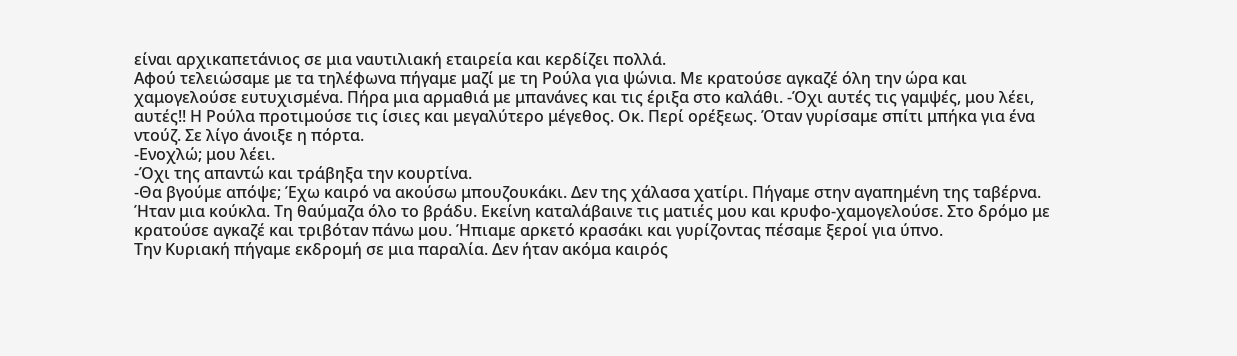είναι αρχικαπετάνιος σε μια ναυτιλιακή εταιρεία και κερδίζει πολλά.
Αφού τελειώσαμε με τα τηλέφωνα πήγαμε μαζί με τη Ρούλα για ψώνια. Με κρατούσε αγκαζέ όλη την ώρα και χαμογελούσε ευτυχισμένα. Πήρα μια αρμαθιά με μπανάνες και τις έριξα στο καλάθι. -Όχι αυτές τις γαμψές, μου λέει, αυτές!! Η Ρούλα προτιμούσε τις ίσιες και μεγαλύτερο μέγεθος. Οκ. Περί ορέξεως. Όταν γυρίσαμε σπίτι μπήκα για ένα ντούζ. Σε λίγο άνοιξε η πόρτα.
-Ενοχλώ; μου λέει.
-Όχι της απαντώ και τράβηξα την κουρτίνα.
-Θα βγούμε απόψε; Έχω καιρό να ακούσω μπουζουκάκι. Δεν της χάλασα χατίρι. Πήγαμε στην αγαπημένη της ταβέρνα. Ήταν μια κούκλα. Τη θαύμαζα όλο το βράδυ. Εκείνη καταλάβαινε τις ματιές μου και κρυφο-χαμογελούσε. Στο δρόμο με κρατούσε αγκαζέ και τριβόταν πάνω μου. Ήπιαμε αρκετό κρασάκι και γυρίζοντας πέσαμε ξεροί για ύπνο.
Την Κυριακή πήγαμε εκδρομή σε μια παραλία. Δεν ήταν ακόμα καιρός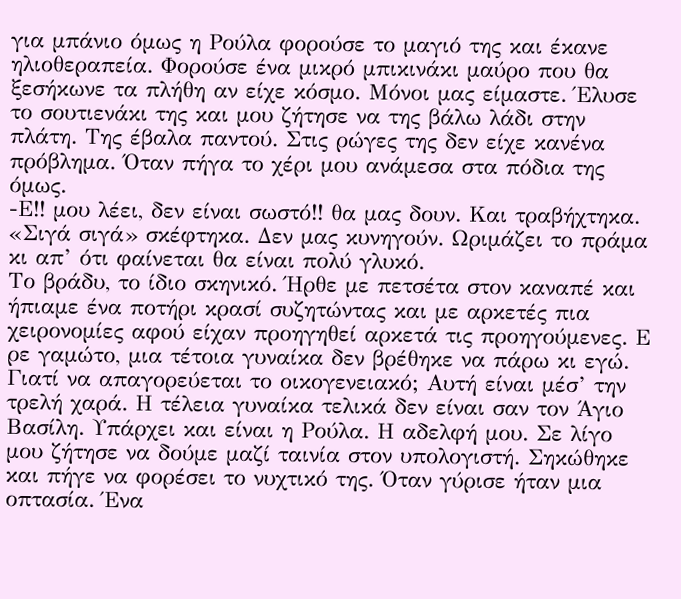για μπάνιο όμως η Ρούλα φορούσε το μαγιό της και έκανε ηλιοθεραπεία. Φορούσε ένα μικρό μπικινάκι μαύρο που θα ξεσήκωνε τα πλήθη αν είχε κόσμο. Μόνοι μας είμαστε. Έλυσε το σουτιενάκι της και μου ζήτησε να της βάλω λάδι στην πλάτη. Της έβαλα παντού. Στις ρώγες της δεν είχε κανένα πρόβλημα. Όταν πήγα το χέρι μου ανάμεσα στα πόδια της όμως.
-Ε!! μου λέει, δεν είναι σωστό!! θα μας δουν. Και τραβήχτηκα. «Σιγά σιγά» σκέφτηκα. Δεν μας κυνηγούν. Ωριμάζει το πράμα κι απ’ ότι φαίνεται θα είναι πολύ γλυκό.
Το βράδυ, το ίδιο σκηνικό. Ήρθε με πετσέτα στον καναπέ και ήπιαμε ένα ποτήρι κρασί συζητώντας και με αρκετές πια χειρονομίες αφού είχαν προηγηθεί αρκετά τις προηγούμενες. Ε ρε γαμώτο, μια τέτοια γυναίκα δεν βρέθηκε να πάρω κι εγώ. Γιατί να απαγορεύεται το οικογενειακό; Αυτή είναι μέσ’ την τρελή χαρά. Η τέλεια γυναίκα τελικά δεν είναι σαν τον Άγιο Βασίλη. Υπάρχει και είναι η Ρούλα. Η αδελφή μου. Σε λίγο μου ζήτησε να δούμε μαζί ταινία στον υπολογιστή. Σηκώθηκε και πήγε να φορέσει το νυχτικό της. Όταν γύρισε ήταν μια οπτασία. Ένα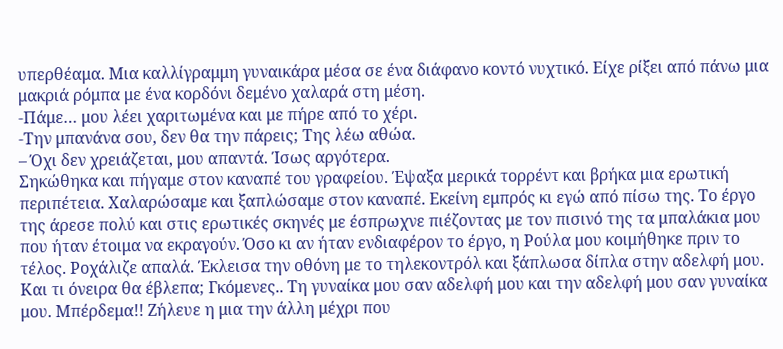υπερθέαμα. Μια καλλίγραμμη γυναικάρα μέσα σε ένα διάφανο κοντό νυχτικό. Είχε ρίξει από πάνω μια μακριά ρόμπα με ένα κορδόνι δεμένο χαλαρά στη μέση.
-Πάμε… μου λέει χαριτωμένα και με πήρε από το χέρι.
-Την μπανάνα σου, δεν θα την πάρεις; Της λέω αθώα.
– Όχι δεν χρειάζεται, μου απαντά. Ίσως αργότερα.
Σηκώθηκα και πήγαμε στον καναπέ του γραφείου. Έψαξα μερικά τορρέντ και βρήκα μια ερωτική περιπέτεια. Χαλαρώσαμε και ξαπλώσαμε στον καναπέ. Εκείνη εμπρός κι εγώ από πίσω της. Το έργο της άρεσε πολύ και στις ερωτικές σκηνές με έσπρωχνε πιέζοντας με τον πισινό της τα μπαλάκια μου που ήταν έτοιμα να εκραγούν. Όσο κι αν ήταν ενδιαφέρον το έργο, η Ρούλα μου κοιμήθηκε πριν το τέλος. Ροχάλιζε απαλά. Έκλεισα την οθόνη με το τηλεκοντρόλ και ξάπλωσα δίπλα στην αδελφή μου.
Και τι όνειρα θα έβλεπα; Γκόμενες.. Τη γυναίκα μου σαν αδελφή μου και την αδελφή μου σαν γυναίκα μου. Μπέρδεμα!! Ζήλευε η μια την άλλη μέχρι που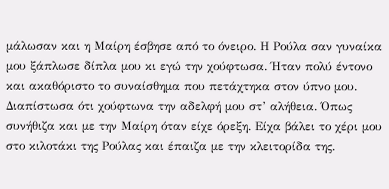μάλωσαν και η Μαίρη έσβησε από το όνειρο. Η Ρούλα σαν γυναίκα μου ξάπλωσε δίπλα μου κι εγώ την χούφτωσα. Ήταν πολύ έντονο και ακαθόριστο το συναίσθημα που πετάχτηκα στον ύπνο μου. Διαπίστωσα ότι χούφτωνα την αδελφή μου στ’ αλήθεια. Όπως συνήθιζα και με την Μαίρη όταν είχε όρεξη. Είχα βάλει το χέρι μου στο κιλοτάκι της Ρούλας και έπαιζα με την κλειτορίδα της.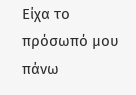Είχα το πρόσωπό μου πάνω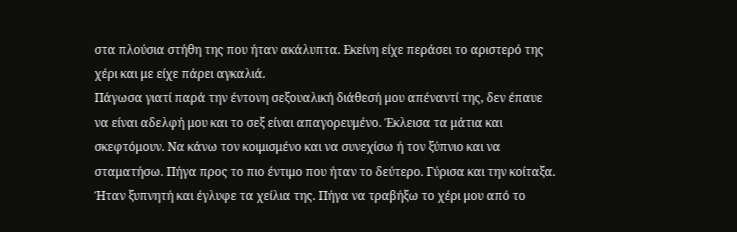στα πλούσια στήθη της που ήταν ακάλυπτα. Εκείνη είχε περάσει το αριστερό της χέρι και με είχε πάρει αγκαλιά.
Πάγωσα γιατί παρά την έντονη σεξουαλική διάθεσή μου απέναντί της, δεν έπαυε να είναι αδελφή μου και το σεξ είναι απαγορευμένο. Έκλεισα τα μάτια και σκεφτόμουν. Να κάνω τον κοιμισμένο και να συνεχίσω ή τον ξύπνιο και να σταματήσω. Πήγα προς το πιο έντιμο που ήταν το δεύτερο. Γύρισα και την κοίταξα. Ήταν ξυπνητή και έγλυφε τα χείλια της. Πήγα να τραβήξω το χέρι μου από το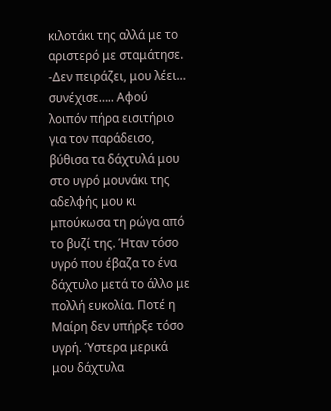κιλοτάκι της αλλά με το αριστερό με σταμάτησε.
-Δεν πειράζει, μου λέει… συνέχισε….. Αφού λοιπόν πήρα εισιτήριο για τον παράδεισο, βύθισα τα δάχτυλά μου στο υγρό μουνάκι της αδελφής μου κι μπούκωσα τη ρώγα από το βυζί της. Ήταν τόσο υγρό που έβαζα το ένα δάχτυλο μετά το άλλο με πολλή ευκολία. Ποτέ η Μαίρη δεν υπήρξε τόσο υγρή. Ύστερα μερικά μου δάχτυλα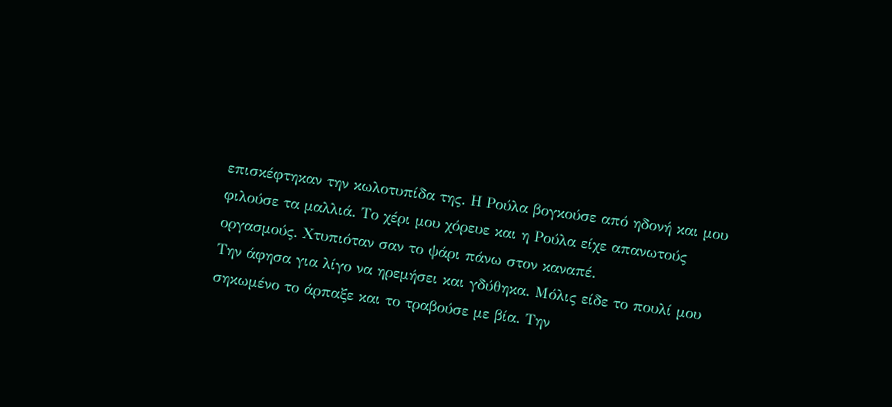επισκέφτηκαν την κωλοτυπίδα της. Η Ρούλα βογκούσε από ηδονή και μου φιλούσε τα μαλλιά. Το χέρι μου χόρευε και η Ρούλα είχε απανωτούς οργασμούς. Χτυπιόταν σαν το ψάρι πάνω στον καναπέ.
Την άφησα για λίγο να ηρεμήσει και γδύθηκα. Μόλις είδε το πουλί μου σηκωμένο το άρπαξε και το τραβούσε με βία. Την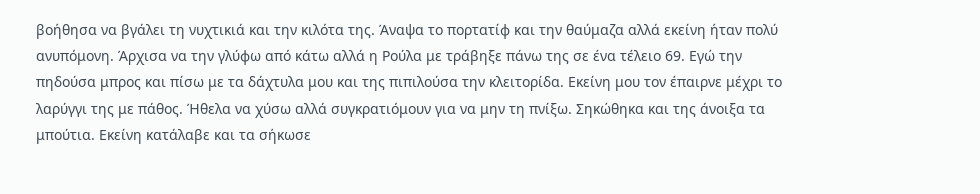βοήθησα να βγάλει τη νυχτικιά και την κιλότα της. Άναψα το πορτατίφ και την θαύμαζα αλλά εκείνη ήταν πολύ ανυπόμονη. Άρχισα να την γλύφω από κάτω αλλά η Ρούλα με τράβηξε πάνω της σε ένα τέλειο 69. Εγώ την πηδούσα μπρος και πίσω με τα δάχτυλα μου και της πιπιλούσα την κλειτορίδα. Εκείνη μου τον έπαιρνε μέχρι το λαρύγγι της με πάθος. Ήθελα να χύσω αλλά συγκρατιόμουν για να μην τη πνίξω. Σηκώθηκα και της άνοιξα τα μπούτια. Εκείνη κατάλαβε και τα σήκωσε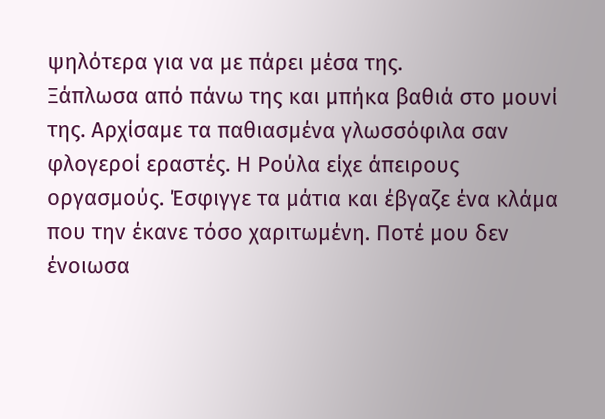ψηλότερα για να με πάρει μέσα της.
Ξάπλωσα από πάνω της και μπήκα βαθιά στο μουνί της. Αρχίσαμε τα παθιασμένα γλωσσόφιλα σαν φλογεροί εραστές. Η Ρούλα είχε άπειρους οργασμούς. Έσφιγγε τα μάτια και έβγαζε ένα κλάμα που την έκανε τόσο χαριτωμένη. Ποτέ μου δεν ένοιωσα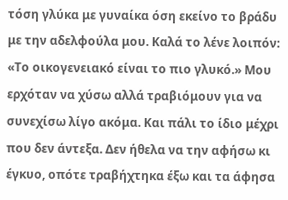τόση γλύκα με γυναίκα όση εκείνο το βράδυ με την αδελφούλα μου. Καλά το λένε λοιπόν: «Το οικογενειακό είναι το πιο γλυκό.» Μου ερχόταν να χύσω αλλά τραβιόμουν για να συνεχίσω λίγο ακόμα. Και πάλι το ίδιο μέχρι που δεν άντεξα. Δεν ήθελα να την αφήσω κι έγκυο, οπότε τραβήχτηκα έξω και τα άφησα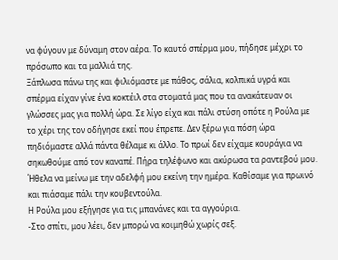να φύγουν με δύναμη στον αέρα. Το καυτό σπέρμα μου, πήδησε μέχρι το πρόσωπο και τα μαλλιά της.
Ξάπλωσα πάνω της και φιλιόμαστε με πάθος, σάλια, κολπικά υγρά και σπέρμα είχαν γίνε ένα κοκτέιλ στα στοματά μας που τα ανακάτευαν οι γλώσσες μας για πολλή ώρα. Σε λίγο είχα και πάλι στύση οπότε η Ρούλα με το χέρι της τον οδήγησε εκεί που έπρεπε. Δεν ξέρω για πόση ώρα πηδιόμαστε αλλά πάντα θέλαμε κι άλλο. Το πρωί δεν είχαμε κουράγια να σηκωθούμε από τον καναπέ. Πήρα τηλέφωνο και ακύρωσα τα ραντεβού μου. Ήθελα να μείνω με την αδελφή μου εκείνη την ημέρα. Καθίσαμε για πρωινό και πιάσαμε πάλι την κουβεντούλα.
Η Ρούλα μου εξήγησε για τις μπανάνες και τα αγγούρια.
-Στο σπίτι, μου λέει, δεν μπορώ να κοιμηθώ χωρίς σεξ.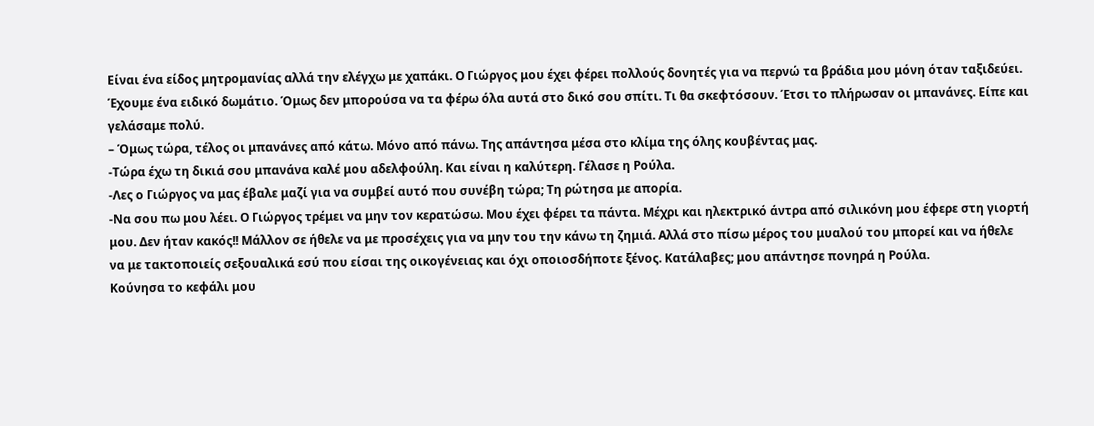Είναι ένα είδος μητρομανίας αλλά την ελέγχω με χαπάκι. Ο Γιώργος μου έχει φέρει πολλούς δονητές για να περνώ τα βράδια μου μόνη όταν ταξιδεύει. Έχουμε ένα ειδικό δωμάτιο. Όμως δεν μπορούσα να τα φέρω όλα αυτά στο δικό σου σπίτι. Τι θα σκεφτόσουν. Έτσι το πλήρωσαν οι μπανάνες. Είπε και γελάσαμε πολύ.
– Όμως τώρα, τέλος οι μπανάνες από κάτω. Μόνο από πάνω. Της απάντησα μέσα στο κλίμα της όλης κουβέντας μας.
-Τώρα έχω τη δικιά σου μπανάνα καλέ μου αδελφούλη. Και είναι η καλύτερη. Γέλασε η Ρούλα.
-Λες ο Γιώργος να μας έβαλε μαζί για να συμβεί αυτό που συνέβη τώρα; Τη ρώτησα με απορία.
-Να σου πω μου λέει. Ο Γιώργος τρέμει να μην τον κερατώσω. Μου έχει φέρει τα πάντα. Μέχρι και ηλεκτρικό άντρα από σιλικόνη μου έφερε στη γιορτή μου. Δεν ήταν κακός!! Μάλλον σε ήθελε να με προσέχεις για να μην του την κάνω τη ζημιά. Αλλά στο πίσω μέρος του μυαλού του μπορεί και να ήθελε να με τακτοποιείς σεξουαλικά εσύ που είσαι της οικογένειας και όχι οποιοσδήποτε ξένος. Κατάλαβες; μου απάντησε πονηρά η Ρούλα.
Κούνησα το κεφάλι μου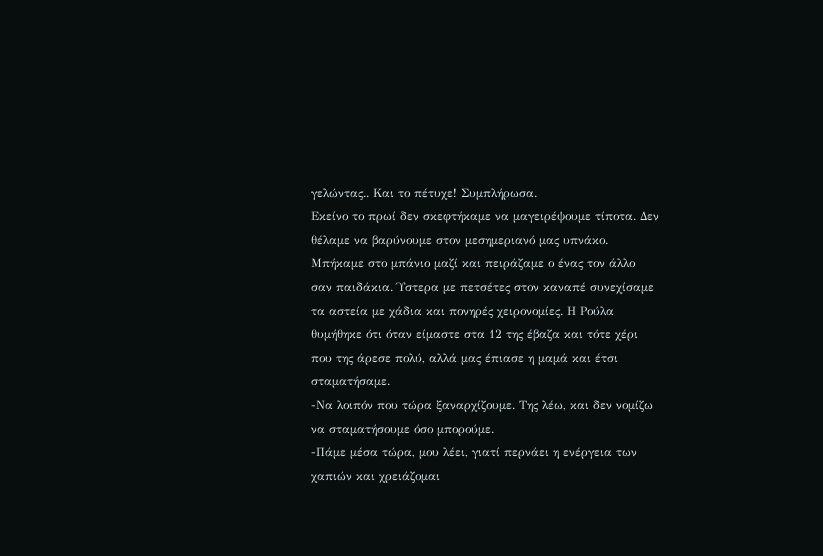γελώντας.. Και το πέτυχε! Συμπλήρωσα.
Εκείνο το πρωί δεν σκεφτήκαμε να μαγειρέψουμε τίποτα. Δεν θέλαμε να βαρύνουμε στον μεσημεριανό μας υπνάκο. Μπήκαμε στο μπάνιο μαζί και πειράζαμε ο ένας τον άλλο σαν παιδάκια. Ύστερα με πετσέτες στον καναπέ συνεχίσαμε τα αστεία με χάδια και πονηρές χειρονομίες. Η Ρούλα θυμήθηκε ότι όταν είμαστε στα 12 της έβαζα και τότε χέρι που της άρεσε πολύ, αλλά μας έπιασε η μαμά και έτσι σταματήσαμε.
-Να λοιπόν που τώρα ξαναρχίζουμε. Της λέω, και δεν νομίζω να σταματήσουμε όσο μπορούμε.
-Πάμε μέσα τώρα, μου λέει, γιατί περνάει η ενέργεια των χαπιών και χρειάζομαι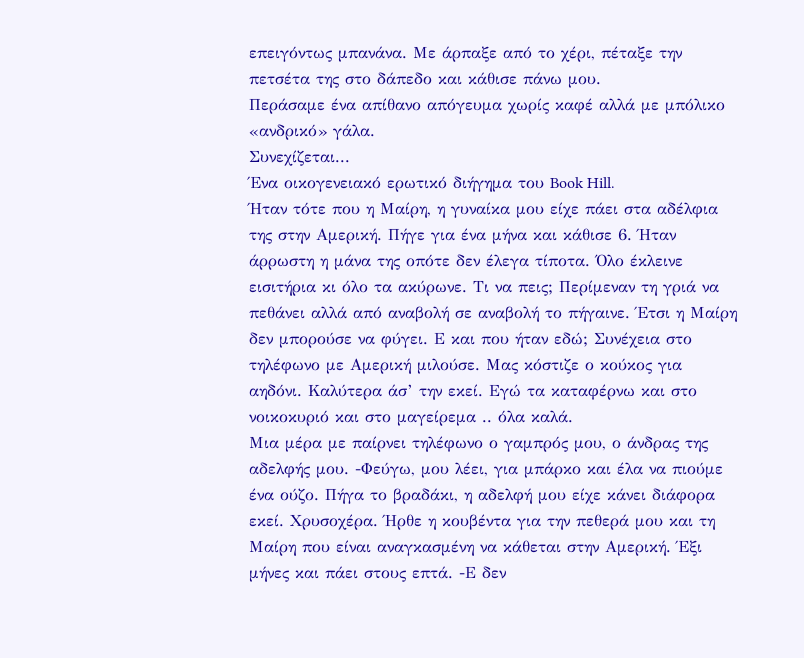επειγόντως μπανάνα. Με άρπαξε από το χέρι, πέταξε την πετσέτα της στο δάπεδο και κάθισε πάνω μου.
Περάσαμε ένα απίθανο απόγευμα χωρίς καφέ αλλά με μπόλικο «ανδρικό» γάλα.
Συνεχίζεται...
Ένα οικογενειακό ερωτικό διήγημα του Book Hill.
Ήταν τότε που η Μαίρη, η γυναίκα μου είχε πάει στα αδέλφια της στην Αμερική. Πήγε για ένα μήνα και κάθισε 6. Ήταν άρρωστη η μάνα της οπότε δεν έλεγα τίποτα. Όλο έκλεινε εισιτήρια κι όλο τα ακύρωνε. Τι να πεις; Περίμεναν τη γριά να πεθάνει αλλά από αναβολή σε αναβολή το πήγαινε. Έτσι η Μαίρη δεν μπορούσε να φύγει. Ε και που ήταν εδώ; Συνέχεια στο τηλέφωνο με Αμερική μιλούσε. Μας κόστιζε ο κούκος για αηδόνι. Καλύτερα άσ’ την εκεί. Εγώ τα καταφέρνω και στο νοικοκυριό και στο μαγείρεμα .. όλα καλά.
Μια μέρα με παίρνει τηλέφωνο ο γαμπρός μου, ο άνδρας της αδελφής μου. -Φεύγω, μου λέει, για μπάρκο και έλα να πιούμε ένα ούζο. Πήγα το βραδάκι, η αδελφή μου είχε κάνει διάφορα εκεί. Χρυσοχέρα. Ήρθε η κουβέντα για την πεθερά μου και τη Μαίρη που είναι αναγκασμένη να κάθεται στην Αμερική. Έξι μήνες και πάει στους επτά. -Ε δεν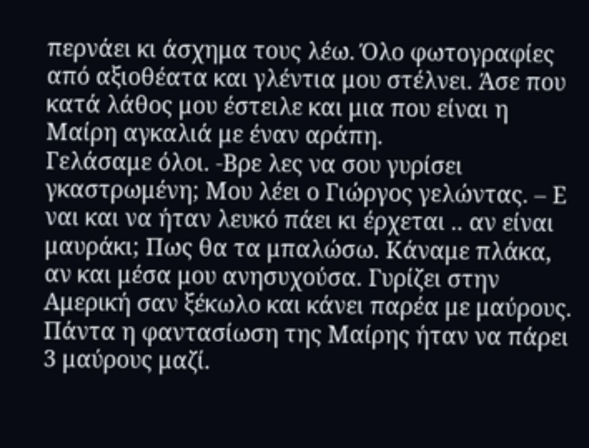περνάει κι άσχημα τους λέω. Όλο φωτογραφίες από αξιοθέατα και γλέντια μου στέλνει. Άσε που κατά λάθος μου έστειλε και μια που είναι η Μαίρη αγκαλιά με έναν αράπη.
Γελάσαμε όλοι. -Βρε λες να σου γυρίσει γκαστρωμένη; Μου λέει ο Γιώργος γελώντας. – Ε ναι και να ήταν λευκό πάει κι έρχεται .. αν είναι μαυράκι; Πως θα τα μπαλώσω. Κάναμε πλάκα, αν και μέσα μου ανησυχούσα. Γυρίζει στην Αμερική σαν ξέκωλο και κάνει παρέα με μαύρους. Πάντα η φαντασίωση της Μαίρης ήταν να πάρει 3 μαύρους μαζί.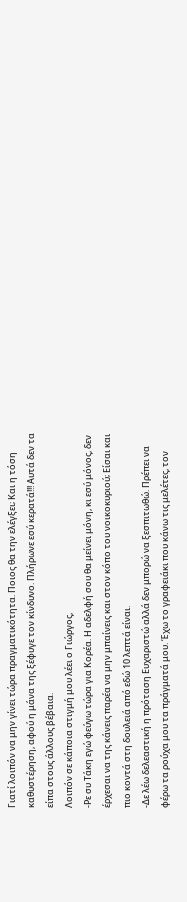Γιατί λοιπόν να μην γίνει τώρα πραγματικότητα. Ποιος θα την ελέγξει; Και η τόση καθυστέρηση, αφού η μάνα της ξέφυγε τον κίνδυνο. Πλήρωνε εσύ κερατά!!! Αυτά δεν τα είπα στους άλλους βέβαια.
Λοιπόν σε κάποια στιγμή μου λέει ο Γιώργος,
-Ρε συ Τάκη εγώ φεύγω τώρα για Κορέα. Η αδελφή σου θα μείνει μόνη, κι εσύ μόνος, δεν έρχεσαι να της κάνεις παρέα να μην μπαίνεις και στον κόπο του νοικοκυριού; Είσαι και πιο κοντά στη δουλειά από εδώ 10 λεπτά είναι.
-Δε λέω δελεαστική η πρόταση Ευχαριστώ αλλά δεν μπορώ να ξεσπιτωθώ. Πρέπει να φέρω τα ρούχα μου τα πράγματά μου. Έχω το γραφειάκι που κάνω τις μελέτες, τον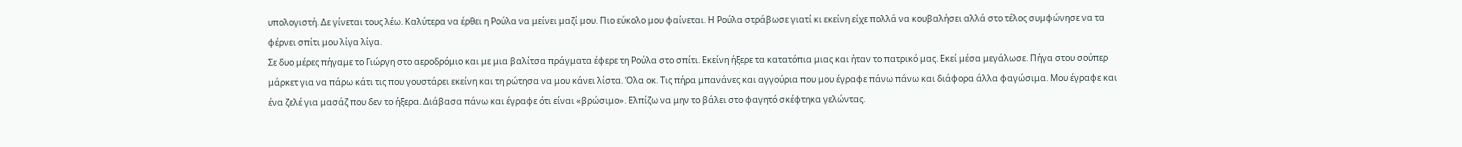υπολογιστή. Δε γίνεται τους λέω. Καλύτερα να έρθει η Ρούλα να μείνει μαζί μου. Πιο εύκολο μου φαίνεται. Η Ρούλα στράβωσε γιατί κι εκείνη είχε πολλά να κουβαλήσει αλλά στο τέλος συμφώνησε να τα φέρνει σπίτι μου λίγα λίγα.
Σε δυο μέρες πήγαμε το Γιώργη στο αεροδρόμιο και με μια βαλίτσα πράγματα έφερε τη Ρούλα στο σπίτι. Εκείνη ήξερε τα κατατόπια μιας και ήταν το πατρικό μας. Εκεί μέσα μεγάλωσε. Πήγα στου σούπερ μάρκετ για να πάρω κάτι τις που γουστάρει εκείνη και τη ρώτησα να μου κάνει λίστα. Όλα οκ. Τις πήρα μπανάνες και αγγούρια που μου έγραφε πάνω πάνω και διάφορα άλλα φαγώσιμα. Μου έγραφε και ένα ζελέ για μασάζ που δεν το ήξερα. Διάβασα πάνω και έγραφε ότι είναι «βρώσιμο». Ελπίζω να μην το βάλει στο φαγητό σκέφτηκα γελώντας.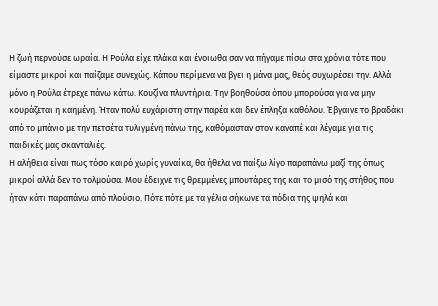Η ζωή περνούσε ωραία. Η Ρούλα είχε πλάκα και ένοιωθα σαν να πήγαμε πίσω στα χρόνια τότε που είμαστε μικροί και παίζαμε συνεχώς. Κάπου περίμενα να βγει η μάνα μας, θεός συχωρέσει την. Αλλά μόνο η Ρούλα έτρεχε πάνω κάτω. Κουζίνα πλυντήρια. Την βοηθούσα όπου μπορούσα για να μην κουράζεται η καημένη. Ήταν πολύ ευχάριστη στην παρέα και δεν έπληξα καθόλου. Έβγαινε το βραδάκι από το μπάνιο με την πετσέτα τυλιγμένη πάνω της, καθόμασταν στον καναπέ και λέγαμε για τις παιδικές μας σκανταλιές.
Η αλήθεια είναι πως τόσο καιρό χωρίς γυναίκα, θα ήθελα να παίξω λίγο παραπάνω μαζί της όπως μικροί αλλά δεν το τολμούσα. Μου έδειχνε τις θρεμμένες μπουτάρες της και το μισό της στήθος που ήταν κάτι παραπάνω από πλούσιο. Πότε πότε με τα γέλια σήκωνε τα πόδια της ψηλά και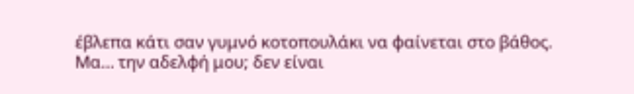έβλεπα κάτι σαν γυμνό κοτοπουλάκι να φαίνεται στο βάθος. Μα… την αδελφή μου; δεν είναι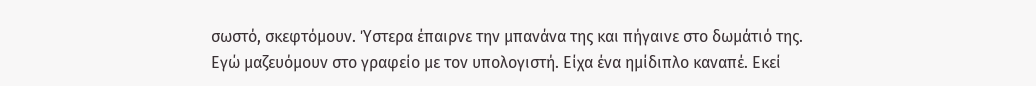σωστό, σκεφτόμουν. Ύστερα έπαιρνε την μπανάνα της και πήγαινε στο δωμάτιό της.
Εγώ μαζευόμουν στο γραφείο με τον υπολογιστή. Είχα ένα ημίδιπλο καναπέ. Εκεί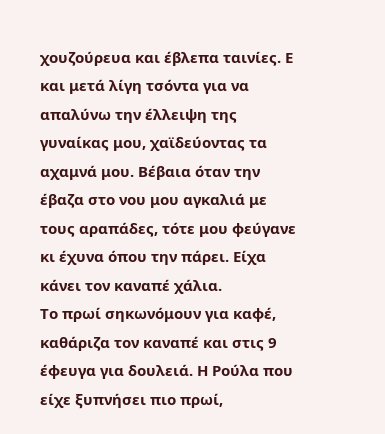χουζούρευα και έβλεπα ταινίες. Ε και μετά λίγη τσόντα για να απαλύνω την έλλειψη της γυναίκας μου, χαϊδεύοντας τα αχαμνά μου. Βέβαια όταν την έβαζα στο νου μου αγκαλιά με τους αραπάδες, τότε μου φεύγανε κι έχυνα όπου την πάρει. Είχα κάνει τον καναπέ χάλια.
Το πρωί σηκωνόμουν για καφέ, καθάριζα τον καναπέ και στις 9 έφευγα για δουλειά. Η Ρούλα που είχε ξυπνήσει πιο πρωί,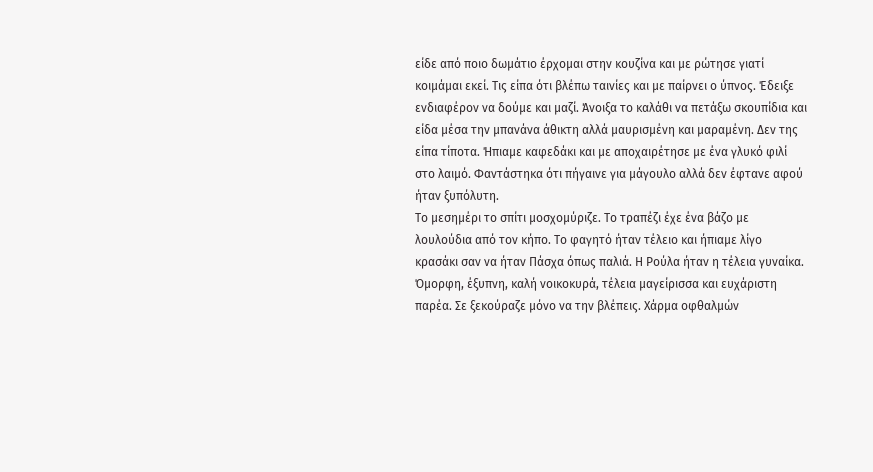είδε από ποιο δωμάτιο έρχομαι στην κουζίνα και με ρώτησε γιατί κοιμάμαι εκεί. Τις είπα ότι βλέπω ταινίες και με παίρνει ο ύπνος. Έδειξε ενδιαφέρον να δούμε και μαζί. Άνοιξα το καλάθι να πετάξω σκουπίδια και είδα μέσα την μπανάνα άθικτη αλλά μαυρισμένη και μαραμένη. Δεν της είπα τίποτα. Ήπιαμε καφεδάκι και με αποχαιρέτησε με ένα γλυκό φιλί στο λαιμό. Φαντάστηκα ότι πήγαινε για μάγουλο αλλά δεν έφτανε αφού ήταν ξυπόλυτη.
Το μεσημέρι το σπίτι μοσχομύριζε. Το τραπέζι έχε ένα βάζο με λουλούδια από τον κήπο. Το φαγητό ήταν τέλειο και ήπιαμε λίγο κρασάκι σαν να ήταν Πάσχα όπως παλιά. Η Ρούλα ήταν η τέλεια γυναίκα. Όμορφη, έξυπνη, καλή νοικοκυρά, τέλεια μαγείρισσα και ευχάριστη παρέα. Σε ξεκούραζε μόνο να την βλέπεις. Χάρμα οφθαλμών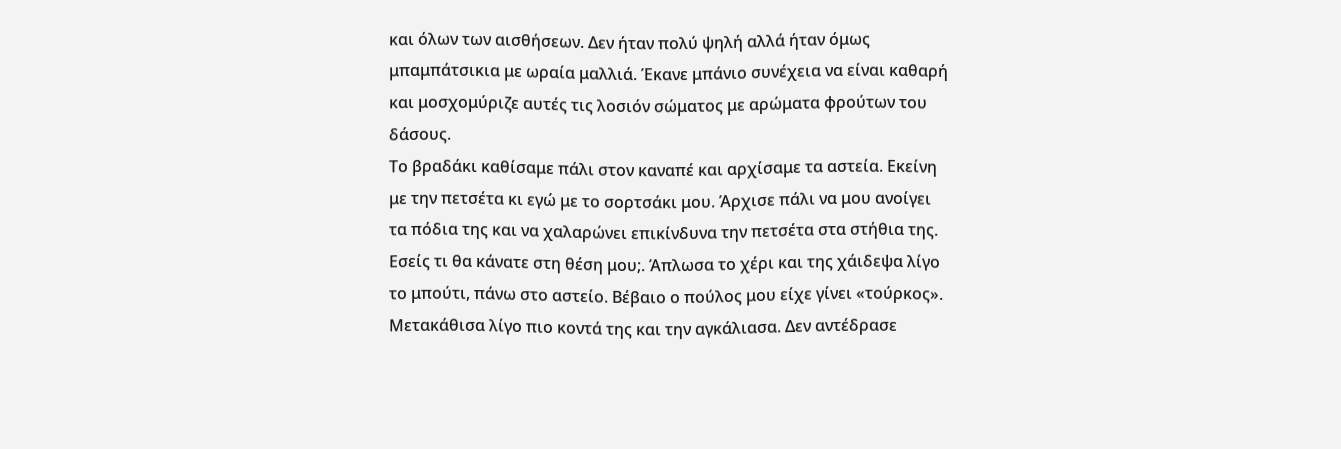και όλων των αισθήσεων. Δεν ήταν πολύ ψηλή αλλά ήταν όμως μπαμπάτσικια με ωραία μαλλιά. Έκανε μπάνιο συνέχεια να είναι καθαρή και μοσχομύριζε αυτές τις λοσιόν σώματος με αρώματα φρούτων του δάσους.
Το βραδάκι καθίσαμε πάλι στον καναπέ και αρχίσαμε τα αστεία. Εκείνη με την πετσέτα κι εγώ με το σορτσάκι μου. Άρχισε πάλι να μου ανοίγει τα πόδια της και να χαλαρώνει επικίνδυνα την πετσέτα στα στήθια της. Εσείς τι θα κάνατε στη θέση μου;. Άπλωσα το χέρι και της χάιδεψα λίγο το μπούτι, πάνω στο αστείο. Βέβαιο ο πούλος μου είχε γίνει «τούρκος». Μετακάθισα λίγο πιο κοντά της και την αγκάλιασα. Δεν αντέδρασε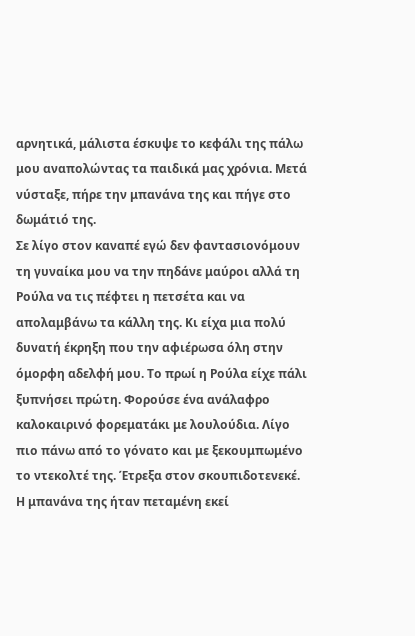αρνητικά, μάλιστα έσκυψε το κεφάλι της πάλω μου αναπολώντας τα παιδικά μας χρόνια. Μετά νύσταξε, πήρε την μπανάνα της και πήγε στο δωμάτιό της.
Σε λίγο στον καναπέ εγώ δεν φαντασιονόμουν τη γυναίκα μου να την πηδάνε μαύροι αλλά τη Ρούλα να τις πέφτει η πετσέτα και να απολαμβάνω τα κάλλη της. Κι είχα μια πολύ δυνατή έκρηξη που την αφιέρωσα όλη στην όμορφη αδελφή μου. Το πρωί η Ρούλα είχε πάλι ξυπνήσει πρώτη. Φορούσε ένα ανάλαφρο καλοκαιρινό φορεματάκι με λουλούδια. Λίγο πιο πάνω από το γόνατο και με ξεκουμπωμένο το ντεκολτέ της. Έτρεξα στον σκουπιδοτενεκέ. Η μπανάνα της ήταν πεταμένη εκεί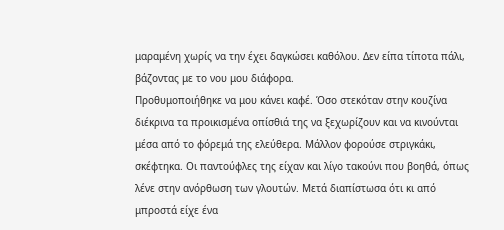μαραμένη χωρίς να την έχει δαγκώσει καθόλου. Δεν είπα τίποτα πάλι, βάζοντας με το νου μου διάφορα.
Προθυμοποιήθηκε να μου κάνει καφέ. Όσο στεκόταν στην κουζίνα διέκρινα τα προικισμένα οπίσθιά της να ξεχωρίζουν και να κινούνται μέσα από το φόρεμά της ελεύθερα. Μάλλον φορούσε στριγκάκι, σκέφτηκα. Οι παντούφλες της είχαν και λίγο τακούνι που βοηθά, όπως λένε στην ανόρθωση των γλουτών. Μετά διαπίστωσα ότι κι από μπροστά είχε ένα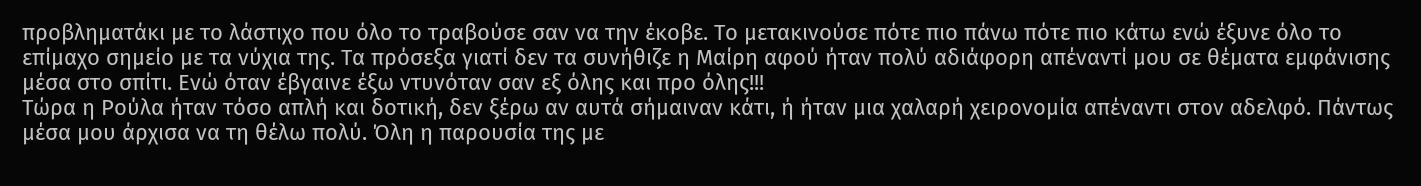προβληματάκι με το λάστιχο που όλο το τραβούσε σαν να την έκοβε. Το μετακινούσε πότε πιο πάνω πότε πιο κάτω ενώ έξυνε όλο το επίμαχο σημείο με τα νύχια της. Τα πρόσεξα γιατί δεν τα συνήθιζε η Μαίρη αφού ήταν πολύ αδιάφορη απέναντί μου σε θέματα εμφάνισης μέσα στο σπίτι. Ενώ όταν έβγαινε έξω ντυνόταν σαν εξ όλης και προ όλης!!!
Τώρα η Ρούλα ήταν τόσο απλή και δοτική, δεν ξέρω αν αυτά σήμαιναν κάτι, ή ήταν μια χαλαρή χειρονομία απέναντι στον αδελφό. Πάντως μέσα μου άρχισα να τη θέλω πολύ. Όλη η παρουσία της με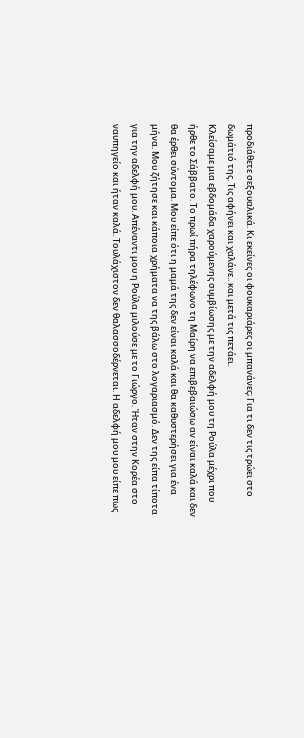προδιάθετε σεξουαλικά. Κι εκείνες οι φουκαριάρες οι μπανάνες; Για τι δεν τις τρώει στο δωμάτιό της. Τις αφήνει και χαλάνε.. και μετά τις πετάει.
Κλείσαμε μια εβδομάδα χαρούμενης συμβίωσης με την αδελφή μου τη Ρούλα μέχρι που ήρθε το Σάββατο. Το πρωί πήρα τηλέφωνο τη Μαίρη να επιβεβαιώσω αν είναι καλά και δεν θα έρθει σύντομα. Μου είπε ότι η μαμά της δεν είναι καλά και θα καθυστερήσει για ένα μήνα. Μου ζήτησε και κάποια χρήματα να της βάλω στο λογαριασμό. Δεν της είπα τίποτα για την αδελφή μου. Απέναντι μου η Ρούλα μιλούσε με το Γιώργο. Ήταν στην Κορέα στο ναυπηγείο και ήταν καλά. Τουλάχιστον δεν θαλασσοδέρνεται. Η αδελφή μου μου είπε πως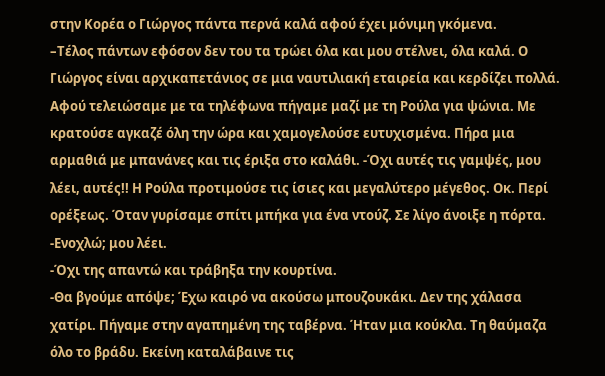στην Κορέα ο Γιώργος πάντα περνά καλά αφού έχει μόνιμη γκόμενα.
–Τέλος πάντων εφόσον δεν του τα τρώει όλα και μου στέλνει, όλα καλά. Ο Γιώργος είναι αρχικαπετάνιος σε μια ναυτιλιακή εταιρεία και κερδίζει πολλά.
Αφού τελειώσαμε με τα τηλέφωνα πήγαμε μαζί με τη Ρούλα για ψώνια. Με κρατούσε αγκαζέ όλη την ώρα και χαμογελούσε ευτυχισμένα. Πήρα μια αρμαθιά με μπανάνες και τις έριξα στο καλάθι. -Όχι αυτές τις γαμψές, μου λέει, αυτές!! Η Ρούλα προτιμούσε τις ίσιες και μεγαλύτερο μέγεθος. Οκ. Περί ορέξεως. Όταν γυρίσαμε σπίτι μπήκα για ένα ντούζ. Σε λίγο άνοιξε η πόρτα.
-Ενοχλώ; μου λέει.
-Όχι της απαντώ και τράβηξα την κουρτίνα.
-Θα βγούμε απόψε; Έχω καιρό να ακούσω μπουζουκάκι. Δεν της χάλασα χατίρι. Πήγαμε στην αγαπημένη της ταβέρνα. Ήταν μια κούκλα. Τη θαύμαζα όλο το βράδυ. Εκείνη καταλάβαινε τις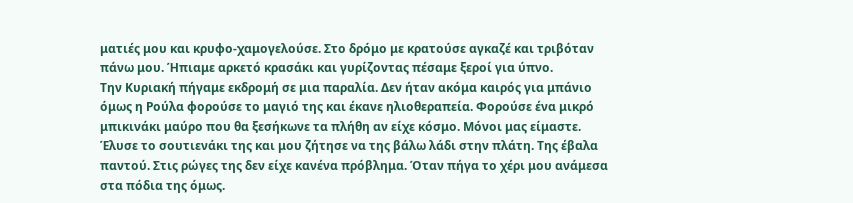ματιές μου και κρυφο-χαμογελούσε. Στο δρόμο με κρατούσε αγκαζέ και τριβόταν πάνω μου. Ήπιαμε αρκετό κρασάκι και γυρίζοντας πέσαμε ξεροί για ύπνο.
Την Κυριακή πήγαμε εκδρομή σε μια παραλία. Δεν ήταν ακόμα καιρός για μπάνιο όμως η Ρούλα φορούσε το μαγιό της και έκανε ηλιοθεραπεία. Φορούσε ένα μικρό μπικινάκι μαύρο που θα ξεσήκωνε τα πλήθη αν είχε κόσμο. Μόνοι μας είμαστε. Έλυσε το σουτιενάκι της και μου ζήτησε να της βάλω λάδι στην πλάτη. Της έβαλα παντού. Στις ρώγες της δεν είχε κανένα πρόβλημα. Όταν πήγα το χέρι μου ανάμεσα στα πόδια της όμως.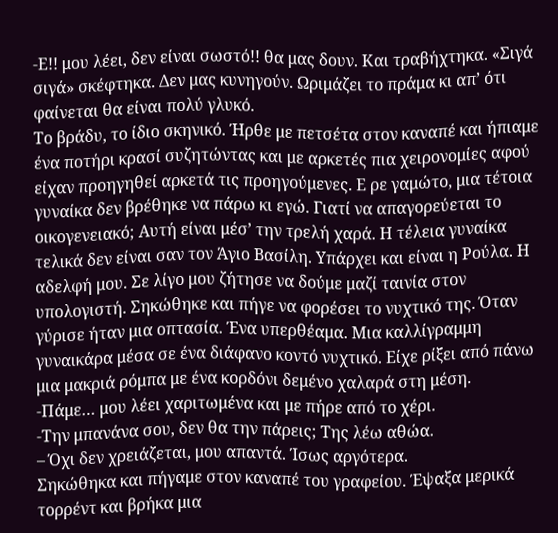-Ε!! μου λέει, δεν είναι σωστό!! θα μας δουν. Και τραβήχτηκα. «Σιγά σιγά» σκέφτηκα. Δεν μας κυνηγούν. Ωριμάζει το πράμα κι απ’ ότι φαίνεται θα είναι πολύ γλυκό.
Το βράδυ, το ίδιο σκηνικό. Ήρθε με πετσέτα στον καναπέ και ήπιαμε ένα ποτήρι κρασί συζητώντας και με αρκετές πια χειρονομίες αφού είχαν προηγηθεί αρκετά τις προηγούμενες. Ε ρε γαμώτο, μια τέτοια γυναίκα δεν βρέθηκε να πάρω κι εγώ. Γιατί να απαγορεύεται το οικογενειακό; Αυτή είναι μέσ’ την τρελή χαρά. Η τέλεια γυναίκα τελικά δεν είναι σαν τον Άγιο Βασίλη. Υπάρχει και είναι η Ρούλα. Η αδελφή μου. Σε λίγο μου ζήτησε να δούμε μαζί ταινία στον υπολογιστή. Σηκώθηκε και πήγε να φορέσει το νυχτικό της. Όταν γύρισε ήταν μια οπτασία. Ένα υπερθέαμα. Μια καλλίγραμμη γυναικάρα μέσα σε ένα διάφανο κοντό νυχτικό. Είχε ρίξει από πάνω μια μακριά ρόμπα με ένα κορδόνι δεμένο χαλαρά στη μέση.
-Πάμε… μου λέει χαριτωμένα και με πήρε από το χέρι.
-Την μπανάνα σου, δεν θα την πάρεις; Της λέω αθώα.
– Όχι δεν χρειάζεται, μου απαντά. Ίσως αργότερα.
Σηκώθηκα και πήγαμε στον καναπέ του γραφείου. Έψαξα μερικά τορρέντ και βρήκα μια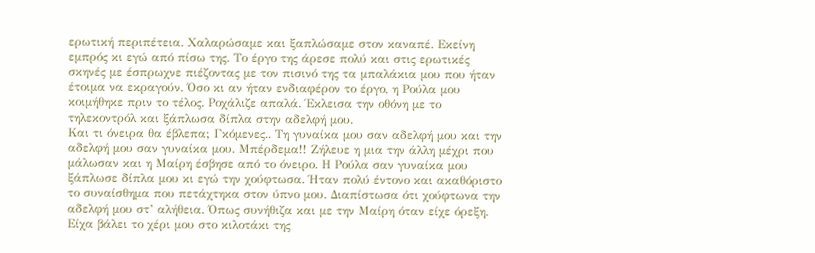ερωτική περιπέτεια. Χαλαρώσαμε και ξαπλώσαμε στον καναπέ. Εκείνη εμπρός κι εγώ από πίσω της. Το έργο της άρεσε πολύ και στις ερωτικές σκηνές με έσπρωχνε πιέζοντας με τον πισινό της τα μπαλάκια μου που ήταν έτοιμα να εκραγούν. Όσο κι αν ήταν ενδιαφέρον το έργο, η Ρούλα μου κοιμήθηκε πριν το τέλος. Ροχάλιζε απαλά. Έκλεισα την οθόνη με το τηλεκοντρόλ και ξάπλωσα δίπλα στην αδελφή μου.
Και τι όνειρα θα έβλεπα; Γκόμενες.. Τη γυναίκα μου σαν αδελφή μου και την αδελφή μου σαν γυναίκα μου. Μπέρδεμα!! Ζήλευε η μια την άλλη μέχρι που μάλωσαν και η Μαίρη έσβησε από το όνειρο. Η Ρούλα σαν γυναίκα μου ξάπλωσε δίπλα μου κι εγώ την χούφτωσα. Ήταν πολύ έντονο και ακαθόριστο το συναίσθημα που πετάχτηκα στον ύπνο μου. Διαπίστωσα ότι χούφτωνα την αδελφή μου στ’ αλήθεια. Όπως συνήθιζα και με την Μαίρη όταν είχε όρεξη. Είχα βάλει το χέρι μου στο κιλοτάκι της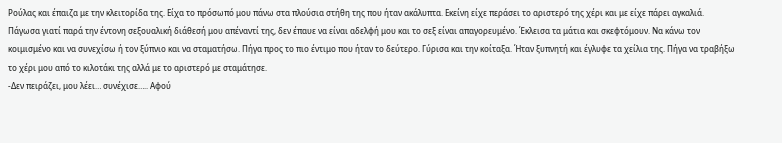Ρούλας και έπαιζα με την κλειτορίδα της. Είχα το πρόσωπό μου πάνω στα πλούσια στήθη της που ήταν ακάλυπτα. Εκείνη είχε περάσει το αριστερό της χέρι και με είχε πάρει αγκαλιά.
Πάγωσα γιατί παρά την έντονη σεξουαλική διάθεσή μου απέναντί της, δεν έπαυε να είναι αδελφή μου και το σεξ είναι απαγορευμένο. Έκλεισα τα μάτια και σκεφτόμουν. Να κάνω τον κοιμισμένο και να συνεχίσω ή τον ξύπνιο και να σταματήσω. Πήγα προς το πιο έντιμο που ήταν το δεύτερο. Γύρισα και την κοίταξα. Ήταν ξυπνητή και έγλυφε τα χείλια της. Πήγα να τραβήξω το χέρι μου από το κιλοτάκι της αλλά με το αριστερό με σταμάτησε.
-Δεν πειράζει, μου λέει… συνέχισε….. Αφού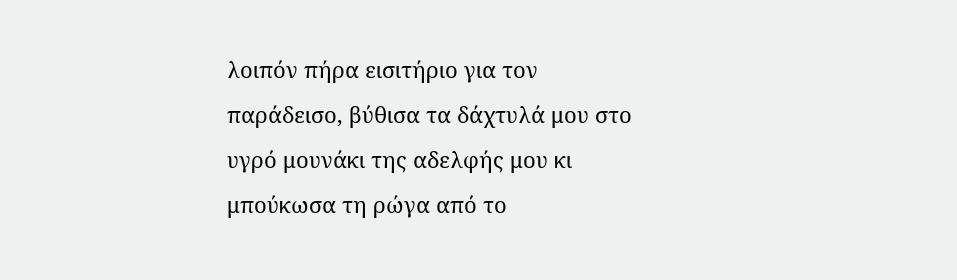λοιπόν πήρα εισιτήριο για τον παράδεισο, βύθισα τα δάχτυλά μου στο υγρό μουνάκι της αδελφής μου κι μπούκωσα τη ρώγα από το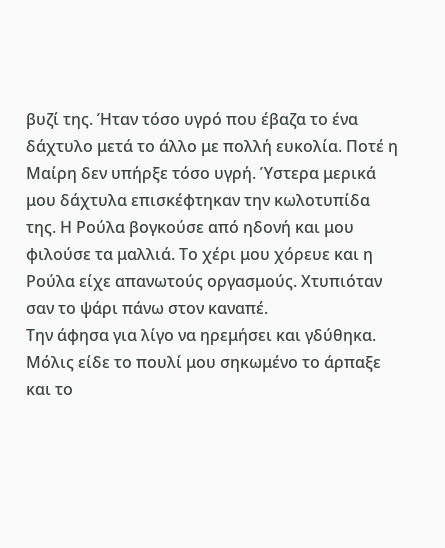βυζί της. Ήταν τόσο υγρό που έβαζα το ένα δάχτυλο μετά το άλλο με πολλή ευκολία. Ποτέ η Μαίρη δεν υπήρξε τόσο υγρή. Ύστερα μερικά μου δάχτυλα επισκέφτηκαν την κωλοτυπίδα της. Η Ρούλα βογκούσε από ηδονή και μου φιλούσε τα μαλλιά. Το χέρι μου χόρευε και η Ρούλα είχε απανωτούς οργασμούς. Χτυπιόταν σαν το ψάρι πάνω στον καναπέ.
Την άφησα για λίγο να ηρεμήσει και γδύθηκα. Μόλις είδε το πουλί μου σηκωμένο το άρπαξε και το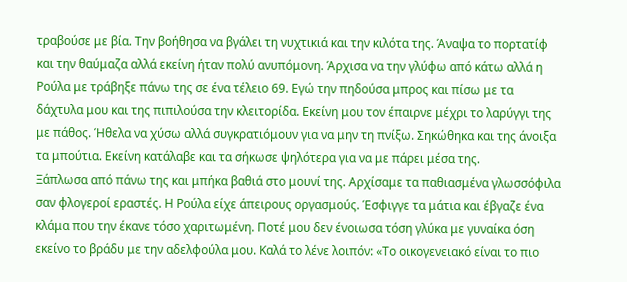τραβούσε με βία. Την βοήθησα να βγάλει τη νυχτικιά και την κιλότα της. Άναψα το πορτατίφ και την θαύμαζα αλλά εκείνη ήταν πολύ ανυπόμονη. Άρχισα να την γλύφω από κάτω αλλά η Ρούλα με τράβηξε πάνω της σε ένα τέλειο 69. Εγώ την πηδούσα μπρος και πίσω με τα δάχτυλα μου και της πιπιλούσα την κλειτορίδα. Εκείνη μου τον έπαιρνε μέχρι το λαρύγγι της με πάθος. Ήθελα να χύσω αλλά συγκρατιόμουν για να μην τη πνίξω. Σηκώθηκα και της άνοιξα τα μπούτια. Εκείνη κατάλαβε και τα σήκωσε ψηλότερα για να με πάρει μέσα της.
Ξάπλωσα από πάνω της και μπήκα βαθιά στο μουνί της. Αρχίσαμε τα παθιασμένα γλωσσόφιλα σαν φλογεροί εραστές. Η Ρούλα είχε άπειρους οργασμούς. Έσφιγγε τα μάτια και έβγαζε ένα κλάμα που την έκανε τόσο χαριτωμένη. Ποτέ μου δεν ένοιωσα τόση γλύκα με γυναίκα όση εκείνο το βράδυ με την αδελφούλα μου. Καλά το λένε λοιπόν: «Το οικογενειακό είναι το πιο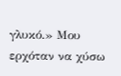γλυκό.» Μου ερχόταν να χύσω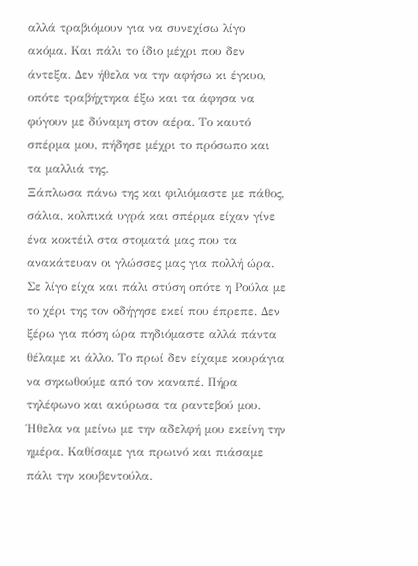αλλά τραβιόμουν για να συνεχίσω λίγο ακόμα. Και πάλι το ίδιο μέχρι που δεν άντεξα. Δεν ήθελα να την αφήσω κι έγκυο, οπότε τραβήχτηκα έξω και τα άφησα να φύγουν με δύναμη στον αέρα. Το καυτό σπέρμα μου, πήδησε μέχρι το πρόσωπο και τα μαλλιά της.
Ξάπλωσα πάνω της και φιλιόμαστε με πάθος, σάλια, κολπικά υγρά και σπέρμα είχαν γίνε ένα κοκτέιλ στα στοματά μας που τα ανακάτευαν οι γλώσσες μας για πολλή ώρα. Σε λίγο είχα και πάλι στύση οπότε η Ρούλα με το χέρι της τον οδήγησε εκεί που έπρεπε. Δεν ξέρω για πόση ώρα πηδιόμαστε αλλά πάντα θέλαμε κι άλλο. Το πρωί δεν είχαμε κουράγια να σηκωθούμε από τον καναπέ. Πήρα τηλέφωνο και ακύρωσα τα ραντεβού μου. Ήθελα να μείνω με την αδελφή μου εκείνη την ημέρα. Καθίσαμε για πρωινό και πιάσαμε πάλι την κουβεντούλα.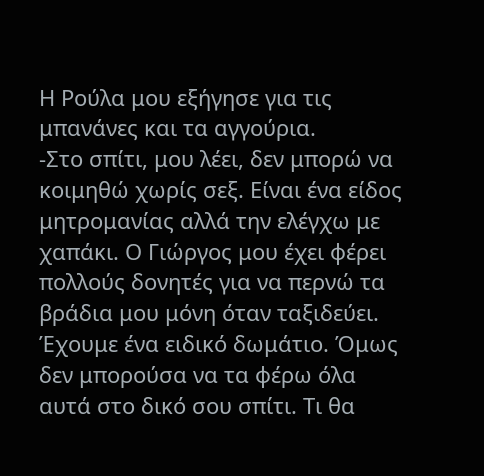Η Ρούλα μου εξήγησε για τις μπανάνες και τα αγγούρια.
-Στο σπίτι, μου λέει, δεν μπορώ να κοιμηθώ χωρίς σεξ. Είναι ένα είδος μητρομανίας αλλά την ελέγχω με χαπάκι. Ο Γιώργος μου έχει φέρει πολλούς δονητές για να περνώ τα βράδια μου μόνη όταν ταξιδεύει. Έχουμε ένα ειδικό δωμάτιο. Όμως δεν μπορούσα να τα φέρω όλα αυτά στο δικό σου σπίτι. Τι θα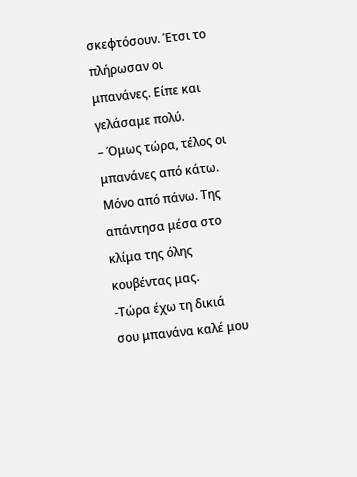σκεφτόσουν. Έτσι το πλήρωσαν οι μπανάνες. Είπε και γελάσαμε πολύ.
– Όμως τώρα, τέλος οι μπανάνες από κάτω. Μόνο από πάνω. Της απάντησα μέσα στο κλίμα της όλης κουβέντας μας.
-Τώρα έχω τη δικιά σου μπανάνα καλέ μου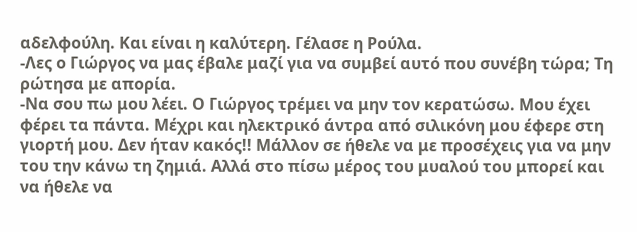αδελφούλη. Και είναι η καλύτερη. Γέλασε η Ρούλα.
-Λες ο Γιώργος να μας έβαλε μαζί για να συμβεί αυτό που συνέβη τώρα; Τη ρώτησα με απορία.
-Να σου πω μου λέει. Ο Γιώργος τρέμει να μην τον κερατώσω. Μου έχει φέρει τα πάντα. Μέχρι και ηλεκτρικό άντρα από σιλικόνη μου έφερε στη γιορτή μου. Δεν ήταν κακός!! Μάλλον σε ήθελε να με προσέχεις για να μην του την κάνω τη ζημιά. Αλλά στο πίσω μέρος του μυαλού του μπορεί και να ήθελε να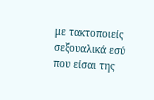με τακτοποιείς σεξουαλικά εσύ που είσαι της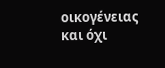οικογένειας και όχι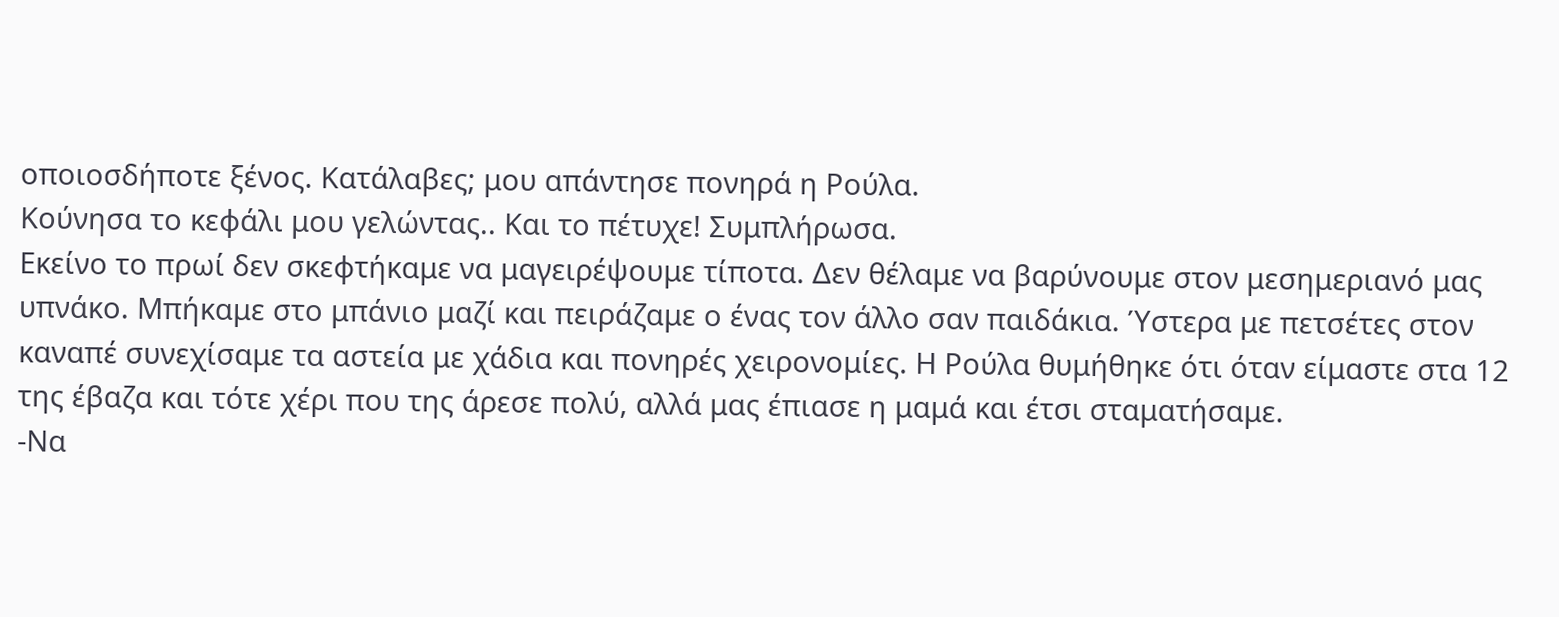οποιοσδήποτε ξένος. Κατάλαβες; μου απάντησε πονηρά η Ρούλα.
Κούνησα το κεφάλι μου γελώντας.. Και το πέτυχε! Συμπλήρωσα.
Εκείνο το πρωί δεν σκεφτήκαμε να μαγειρέψουμε τίποτα. Δεν θέλαμε να βαρύνουμε στον μεσημεριανό μας υπνάκο. Μπήκαμε στο μπάνιο μαζί και πειράζαμε ο ένας τον άλλο σαν παιδάκια. Ύστερα με πετσέτες στον καναπέ συνεχίσαμε τα αστεία με χάδια και πονηρές χειρονομίες. Η Ρούλα θυμήθηκε ότι όταν είμαστε στα 12 της έβαζα και τότε χέρι που της άρεσε πολύ, αλλά μας έπιασε η μαμά και έτσι σταματήσαμε.
-Να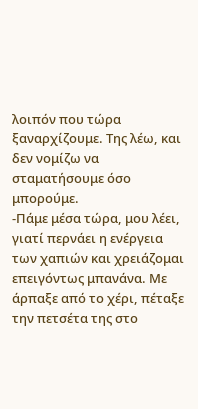λοιπόν που τώρα ξαναρχίζουμε. Της λέω, και δεν νομίζω να σταματήσουμε όσο μπορούμε.
-Πάμε μέσα τώρα, μου λέει, γιατί περνάει η ενέργεια των χαπιών και χρειάζομαι επειγόντως μπανάνα. Με άρπαξε από το χέρι, πέταξε την πετσέτα της στο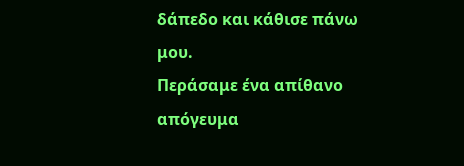δάπεδο και κάθισε πάνω μου.
Περάσαμε ένα απίθανο απόγευμα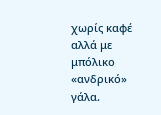χωρίς καφέ αλλά με μπόλικο «ανδρικό» γάλα.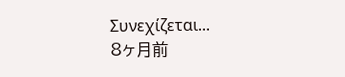Συνεχίζεται...
8ヶ月前